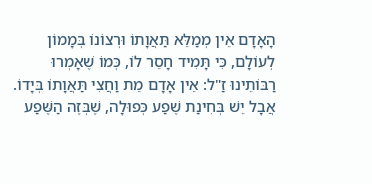הָאָדָם אֵין מְמַלֵּא תַּאֲוָתוֹ וּרְצוֹנוֹ בְּמָמוֹן לְעוֹלָם, כִּי תָּמִיד חָסֵר לוֹ, כְּמוֹ שֶׁאָמְרוּ רַבּוֹתֵינוּ זַ"ל: אֵין אָדָם מֵת וַחֲצִי תַּאֲוָתוֹ בְּיָדוֹ. אֲבָל יֵשׁ בְּחִינַת שֶׁפַע כְּפוּלָה, שֶׁבְּזֶה הַשֶּׁפַע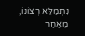נִתְמַלֵּא רְצוֹנוֹ, מֵאַחַר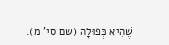שֶׁהִיא כְּפוּלָה (שם סי' מ).